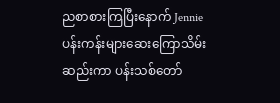ညစာစားကြပြီးနောက် Jennie ပန်းကန်းများဆေးကြောသိမ်းဆည်းကာ ပန်းသစ်တော်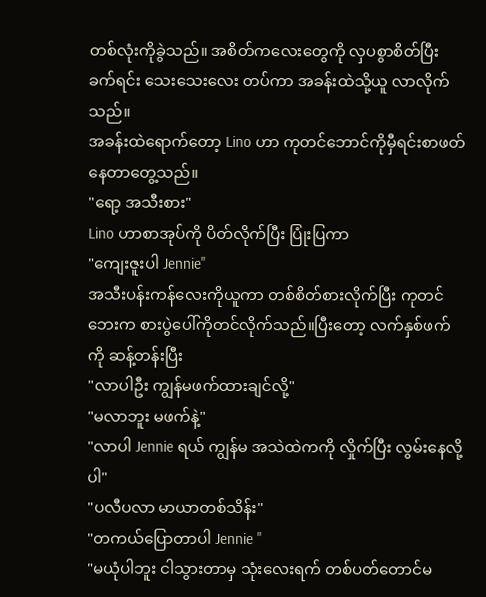တစ်လုံးကိုခွဲသည်။ အစိတ်ကလေးတွေကို လှပစွာစိတ်ပြီး ခက်ရင်း သေးသေးလေး တပ်ကာ အခန်းထဲသို့ယူ လာလိုက်သည်။
အခန်းထဲရောက်တော့ Lino ဟာ ကုတင်ဘောင်ကိုမှီရင်းစာဖတ်နေတာတွေ့သည်။
"ရော့ အသီးစား"
Lino ဟာစာအုပ်ကို ပိတ်လိုက်ပြီး ပြုံးပြကာ
"ကျေးဇူးပါ Jennie"
အသီးပန်းကန်လေးကိုယူကာ တစ်စိတ်စားလိုက်ပြီး ကုတင်ဘေးက စားပွဲပေါ်ကိုတင်လိုက်သည်။ပြီးတော့ လက်နှစ်ဖက်ကို ဆန့်တန်းပြီး
"လာပါဦး ကျွန်မဖက်ထားချင်လို့"
"မလာဘူး မဖက်နဲ့"
"လာပါ Jennie ရယ် ကျွန်မ အသဲထဲကကို လှိုက်ပြီး လွမ်းနေလို့ပါ"
"ပလီပလာ မာယာတစ်သိန်း"
"တကယ်ပြောတာပါ Jennie "
"မယုံပါဘူး ငါသွားတာမှ သုံးလေးရက် တစ်ပတ်တောင်မ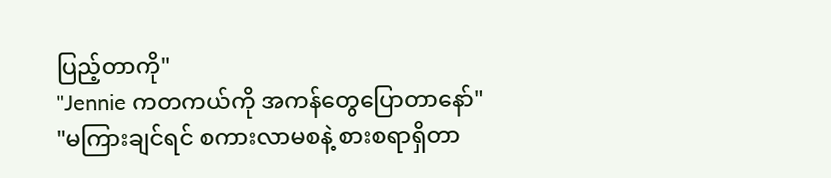ပြည့်တာကို"
"Jennie ကတကယ်ကို အကန်တွေပြောတာနော်"
"မကြားချင်ရင် စကားလာမစနဲ့ စားစရာရှိတာ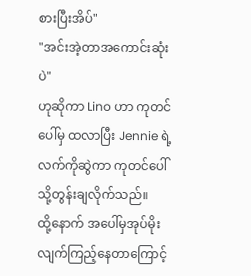စားပြီးအိပ်"
"အင်းအဲ့တာအကောင်းဆုံးပဲ"
ဟုဆိုကာ Lino ဟာ ကုတင်ပေါ်မှ ထလာပြီး Jennie ရဲ့လက်ကိုဆွဲကာ ကုတင်ပေါ်သို့တွန်းချလိုက်သည်။
ထို့နောက် အပေါ်မှအုပ်မိုးလျက်ကြည့်နေတာကြောင့်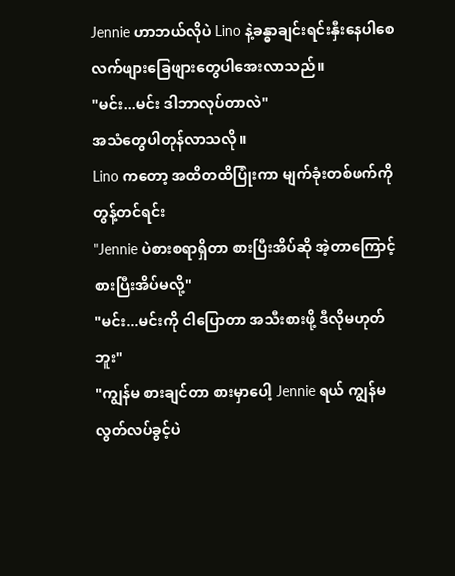Jennie ဟာဘယ်လိုပဲ Lino နဲ့ခန္ဓာချင်းရင်းနှီးနေပါစေ လက်ဖျားခြေဖျားတွေပါအေးလာသည်။
"မင်း...မင်း ဒါဘာလုပ်တာလဲ"
အသံတွေပါတုန်လာသလို။
Lino ကတော့ အထိတထိပြုံးကာ မျက်ခုံးတစ်ဖက်ကို တွန့်တင်ရင်း
"Jennie ပဲစားစရာရှိတာ စားပြီးအိပ်ဆို အဲ့တာကြောင့် စားပြီးအိပ်မလို့"
"မင်း...မင်းကို ငါပြောတာ အသီးစားဖို့ ဒီလိုမဟုတ်ဘူး"
"ကျွန်မ စားချင်တာ စားမှာပေါ့ Jennie ရယ် ကျွန်မ လွတ်လပ်ခွင့်ပဲ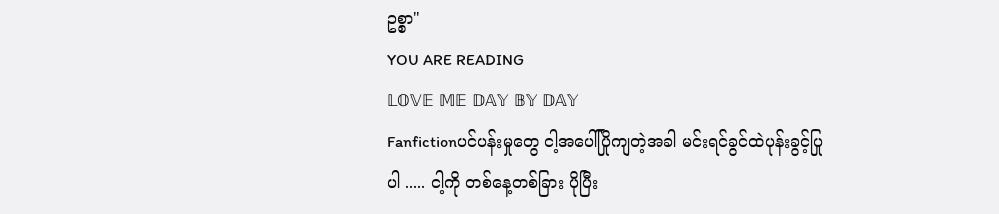ဥစ္စာ"
YOU ARE READING
𝕃𝕆𝕍𝔼 𝕄𝔼 𝔻𝔸𝕐 𝔹𝕐 𝔻𝔸𝕐
Fanfictionပင်ပန်းမှုတွေ ငါ့အပေါ်ပြိုကျတဲ့အခါ မင်းရင်ခွင်ထဲပုန်းခွင့်ပြုပါ ..... ငါ့ကို တစ်နေ့တစ်ခြား ပိုပြီး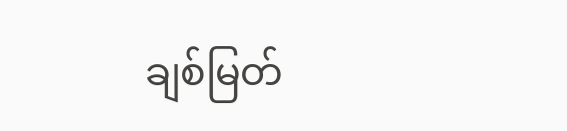ချစ်မြတ်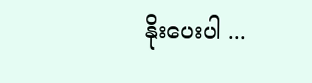နိုးပေးပါ ...